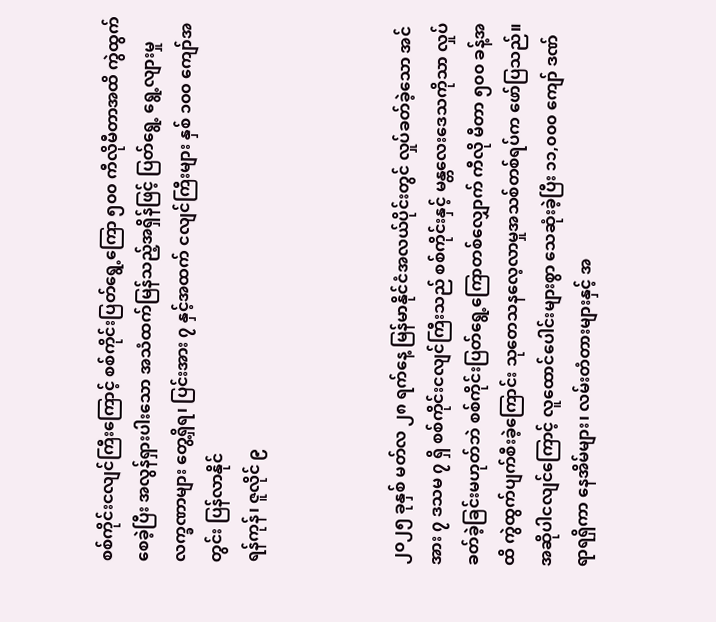စစ်ကိုင်းငလျင်ကြီးကြောင့် စစ်ကိုင်းပြတ်ရွေ့ကြော ၅၀၀ ကီလိုမီတာအထိ ကွဲထွက်စေခဲ့ပြီး အလွန်ရှားပါးသော အသံထက်မြန်သည့်အရှိန်ဖြင့် ပြတ်ရွေ့ ရွေ့လျားမှု လက္ခဏာများ တွေ့ရှိရ၊ ပြင်းအား ၇ နှင့်အထက် ငလျင်ကြီးများ နှစ် ၁၀၀ ကျော်အတွင်း ပြန်လာနိုင်
ရန်ကုန်၊ ဇူလိုင် ၉



၂၀၂၅ ခုနှစ် မတ်လ ၂၈ ရက်နေ့ မြန်မာနိုင်ငံအလယ်ပိုင်းတွင် လှုပ်ခတ်ခဲ့သော အင်အား ၇ ဒသမ ၇ ရှိ စစ်ကိုင်းငလျင်ကြီးသည် စစ်ကိုင်းနှင့် မန္တလေးဒေသကိုသာ လှုပ်ခတ်ခဲ့ခြင်းမဟုတ်ဘဲ စစ်ကိုင်းပြတ်ရွေ့ကြောတစ်လျှောက် ကီလို မီတာ ၅၀၀ ခန့်အထိ ကွဲထွက်ပျက်စီးခဲ့ကြောင်း သုတေသနလေ့လာမှုအသစ်တစ်ရပ်က ဖော်ပြသည်။
အဆိုပါငလျင်ကြောင့် လူထောင်ပေါင်းများစွာ သေဆုံးခဲ့ပြီး ၁၁,၀၀၀ ကျော် ဒဏ်ရာရရှိကာ နေအိမ်များ၊ လမ်းတံတားများနှင့် အ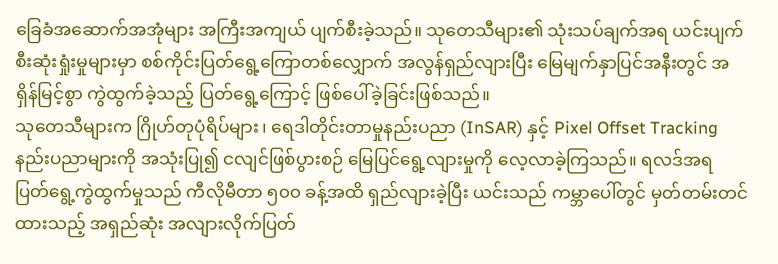ခြေခံအဆောက်အအုံများ အကြီးအကျယ် ပျက်စီးခဲ့သည်။ သုတေသီများ၏ သုံးသပ်ချက်အရ ယင်းပျက်စီးဆုံးရှုံးမှုများမှာ စစ်ကိုင်းပြတ်ရွေ့ကြောတစ်လျှောက် အလွန်ရှည်လျားပြီး မြေမျက်နှာပြင်အနီးတွင် အရှိန်မြင့်စွာ ကွဲထွက်ခဲ့သည့် ပြတ်ရွေ့ကြောင့် ဖြစ်ပေါ်ခဲ့ခြင်းဖြစ်သည်။
သုတေသီများက ဂြိုဟ်တုပုံရိပ်များ၊ ရေဒါတိုင်းတာမှုနည်းပညာ (InSAR) နှင့် Pixel Offset Tracking နည်းပညာများကို အသုံးပြု၍ ငလျင်ဖြစ်ပွားစဉ် မြေပြင်ရွေ့လျားမှုကို လေ့လာခဲ့ကြသည်။ ရလဒ်အရ ပြတ်ရွေ့ကွဲထွက်မှုသည် ကီလိုမီတာ ၅၀၀ ခန့်အထိ ရှည်လျားခဲ့ပြီး ယင်းသည် ကမ္ဘာပေါ်တွင် မှတ်တမ်းတင်ထားသည့် အရှည်ဆုံး အလျားလိုက်ပြတ်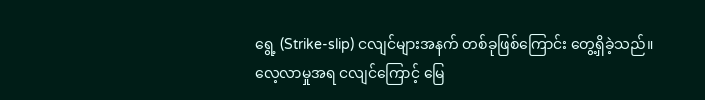ရွေ့ (Strike-slip) ငလျင်များအနက် တစ်ခုဖြစ်ကြောင်း တွေ့ရှိခဲ့သည်။
လေ့လာမှုအရ ငလျင်ကြောင့် မြေ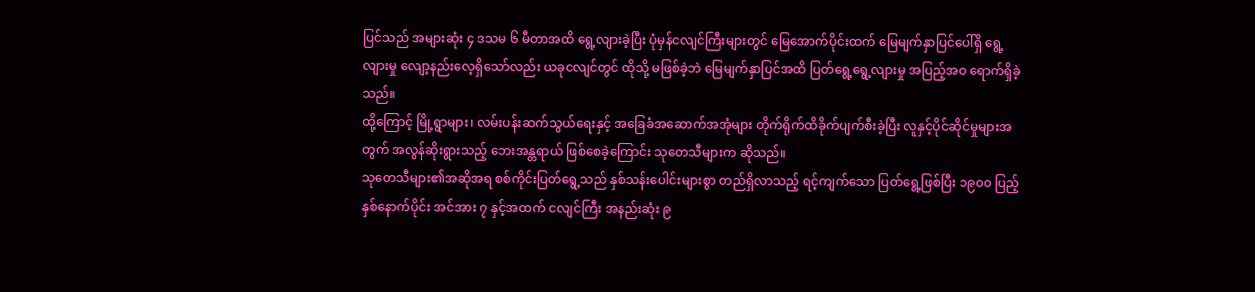ပြင်သည် အများဆုံး ၄ ဒသမ ၆ မီတာအထိ ရွေ့လျားခဲ့ပြီး ပုံမှန်ငလျင်ကြီးများတွင် မြေအောက်ပိုင်းထက် မြေမျက်နှာပြင်ပေါ်ရှိ ရွေ့လျားမှု လျော့နည်းလေ့ရှိသော်လည်း ယခုငလျင်တွင် ထိုသို့ မဖြစ်ခဲ့ဘဲ မြေမျက်နှာပြင်အထိ ပြတ်ရွေ့ရွေ့လျားမှု အပြည့်အဝ ရောက်ရှိခဲ့သည်။
ထို့ကြောင့် မြို့ရွာများ၊ လမ်းပန်းဆက်သွယ်ရေးနှင့် အခြေခံအဆောက်အအုံများ တိုက်ရိုက်ထိခိုက်ပျက်စီးခဲ့ပြီး လူနှင့်ပိုင်ဆိုင်မှုများအတွက် အလွန်ဆိုးရွားသည့် ဘေးအန္တရာယ် ဖြစ်စေခဲ့ကြောင်း သုတေသီများက ဆိုသည်။
သုတေသီများ၏အဆိုအရ စစ်ကိုင်းပြတ်ရွေ့သည် နှစ်သန်းပေါင်းများစွာ တည်ရှိလာသည့် ရင့်ကျက်သော ပြတ်ရွေ့ဖြစ်ပြီး ၁၉၀၀ ပြည့်နှစ်နောက်ပိုင်း အင်အား ၇ နှင့်အထက် ငလျင်ကြီး အနည်းဆုံး ၉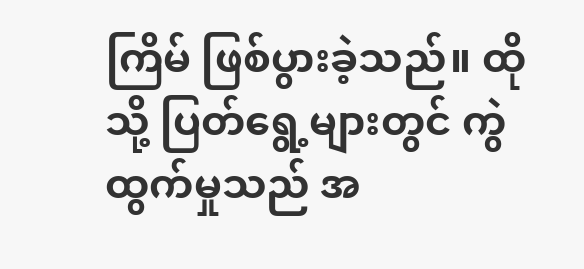ကြိမ် ဖြစ်ပွားခဲ့သည်။ ထိုသို့ ပြတ်ရွေ့များတွင် ကွဲထွက်မှုသည် အ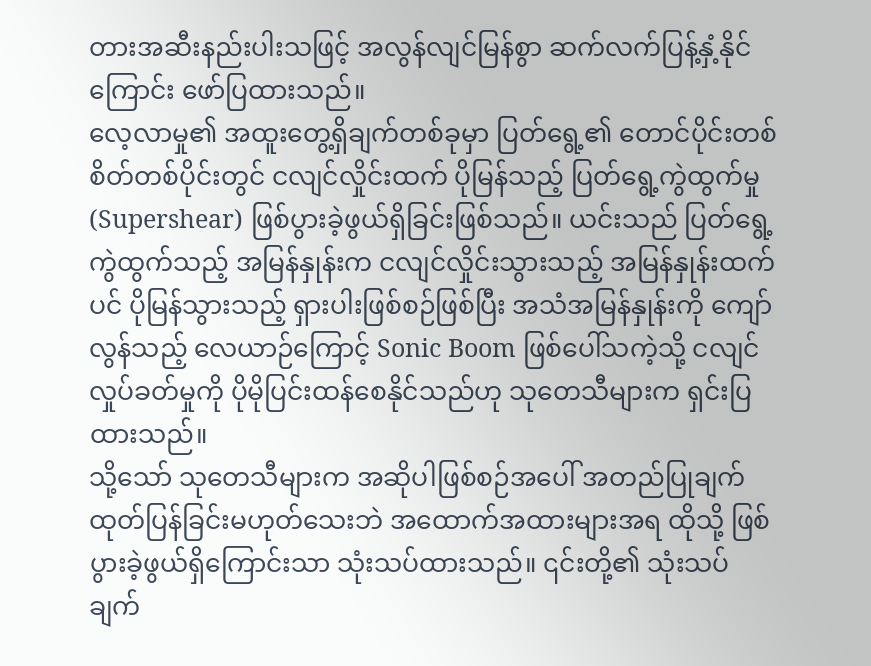တားအဆီးနည်းပါးသဖြင့် အလွန်လျင်မြန်စွာ ဆက်လက်ပြန့်နှံ့နိုင်ကြောင်း ဖော်ပြထားသည်။
လေ့လာမှု၏ အထူးတွေ့ရှိချက်တစ်ခုမှာ ပြတ်ရွေ့၏ တောင်ပိုင်းတစ်စိတ်တစ်ပိုင်းတွင် ငလျင်လှိုင်းထက် ပိုမြန်သည့် ပြတ်ရွေ့ကွဲထွက်မှု (Supershear) ဖြစ်ပွားခဲ့ဖွယ်ရှိခြင်းဖြစ်သည်။ ယင်းသည် ပြတ်ရွေ့ကွဲထွက်သည့် အမြန်နှုန်းက ငလျင်လှိုင်းသွားသည့် အမြန်နှုန်းထက်ပင် ပိုမြန်သွားသည့် ရှားပါးဖြစ်စဉ်ဖြစ်ပြီး အသံအမြန်နှုန်းကို ကျော်လွန်သည့် လေယာဉ်ကြောင့် Sonic Boom ဖြစ်ပေါ်သကဲ့သို့ ငလျင်လှုပ်ခတ်မှုကို ပိုမိုပြင်းထန်စေနိုင်သည်ဟု သုတေသီများက ရှင်းပြထားသည်။
သို့သော် သုတေသီများက အဆိုပါဖြစ်စဉ်အပေါ် အတည်ပြုချက် ထုတ်ပြန်ခြင်းမဟုတ်သေးဘဲ အထောက်အထားများအရ ထိုသို့ ဖြစ်ပွားခဲ့ဖွယ်ရှိကြောင်းသာ သုံးသပ်ထားသည်။ ၎င်းတို့၏ သုံးသပ်ချက်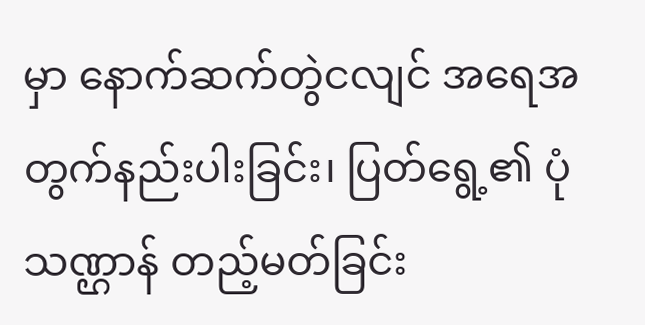မှာ နောက်ဆက်တွဲငလျင် အရေအတွက်နည်းပါးခြင်း၊ ပြတ်ရွေ့၏ ပုံသဏ္ဌာန် တည့်မတ်ခြင်း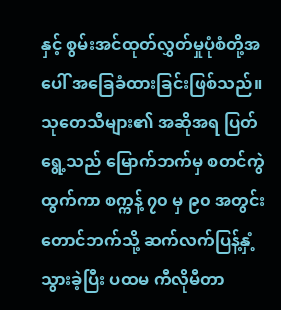နှင့် စွမ်းအင်ထုတ်လွှတ်မှုပုံစံတို့အပေါ် အခြေခံထားခြင်းဖြစ်သည်။
သုတေသီများ၏ အဆိုအရ ပြတ်ရွေ့သည် မြောက်ဘက်မှ စတင်ကွဲထွက်ကာ စက္ကန့် ၇၀ မှ ၉၀ အတွင်း တောင်ဘက်သို့ ဆက်လက်ပြန့်နှံ့သွားခဲ့ပြီး ပထမ ကီလိုမီတာ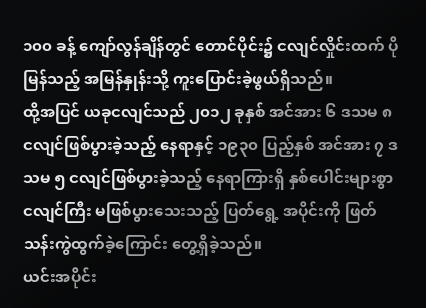၁၀၀ ခန့် ကျော်လွန်ချိန်တွင် တောင်ပိုင်း၌ ငလျင်လှိုင်းထက် ပိုမြန်သည့် အမြန်နှုန်းသို့ ကူးပြောင်းခဲ့ဖွယ်ရှိသည်။
ထို့အပြင် ယခုငလျင်သည် ၂၀၁၂ ခုနှစ် အင်အား ၆ ဒသမ ၈ ငလျင်ဖြစ်ပွားခဲ့သည့် နေရာနှင့် ၁၉၃၀ ပြည့်နှစ် အင်အား ၇ ဒသမ ၅ ငလျင်ဖြစ်ပွားခဲ့သည့် နေရာကြားရှိ နှစ်ပေါင်းများစွာ ငလျင်ကြီး မဖြစ်ပွားသေးသည့် ပြတ်ရွေ့ အပိုင်းကို ဖြတ်သန်းကွဲထွက်ခဲ့ကြောင်း တွေ့ရှိခဲ့သည်။
ယင်းအပိုင်း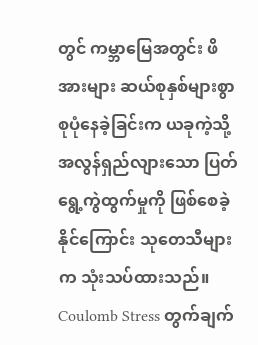တွင် ကမ္ဘာမြေအတွင်း ဖိအားများ ဆယ်စုနှစ်များစွာ စုပုံနေခဲ့ခြင်းက ယခုကဲ့သို့ အလွန်ရှည်လျားသော ပြတ်ရွေ့ကွဲထွက်မှုကို ဖြစ်စေခဲ့နိုင်ကြောင်း သုတေသီများက သုံးသပ်ထားသည်။
Coulomb Stress တွက်ချက်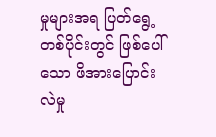မှုများအရ ပြတ်ရွေ့တစ်ပိုင်းတွင် ဖြစ်ပေါ်သော ဖိအားပြောင်းလဲမှု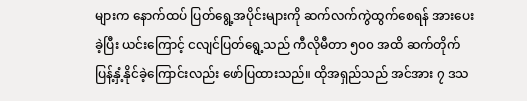များက နောက်ထပ် ပြတ်ရွေ့အပိုင်းများကို ဆက်လက်ကွဲထွက်စေရန် အားပေးခဲ့ပြီး ယင်းကြောင့် ငလျင်ပြတ်ရွေ့သည် ကီလိုမီတာ ၅၀၀ အထိ ဆက်တိုက်ပြန့်နှံ့နိုင်ခဲ့ကြောင်းလည်း ဖော်ပြထားသည်။ ထိုအရှည်သည် အင်အား ၇ ဒသ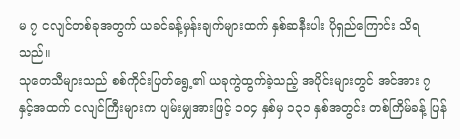မ ၇ ငလျင်တစ်ခုအတွက် ယခင်ခန့်မှန်းချက်များထက် နှစ်ဆနီးပါး ပိုရှည်ကြောင်း သိရသည်။
သုတေသီများသည် စစ်ကိုင်းပြတ်ရွေ့၏ ယခုကွဲထွက်ခဲ့သည့် အပိုင်းများတွင် အင်အား ၇ နှင့်အထက် ငလျင်ကြီးများက ပျမ်းမျှအားဖြင့် ၁၀၄ နှစ်မှ ၁၃၁ နှစ်အတွင်း တစ်ကြိမ်ခန့် ပြန်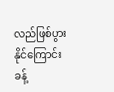လည်ဖြစ်ပွားနိုင်ကြောင်း ခန့်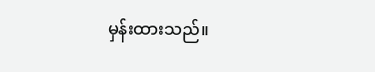မှန်းထားသည်။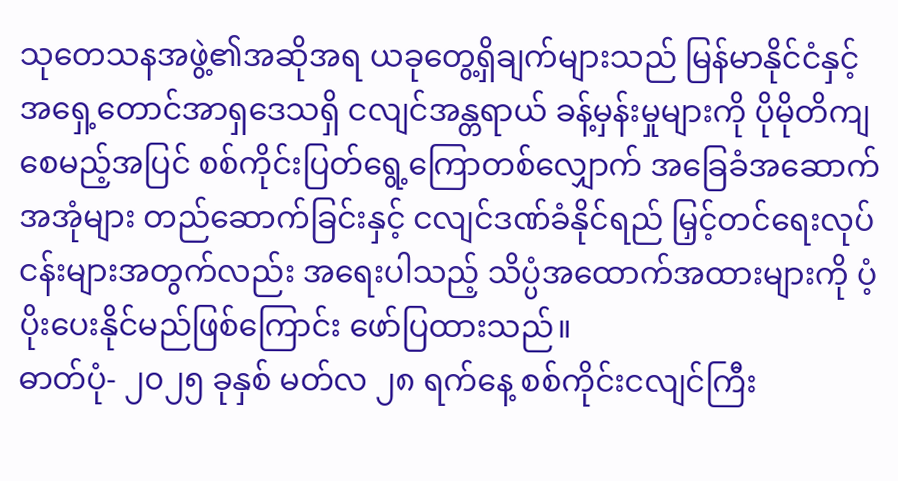သုတေသနအဖွဲ့၏အဆိုအရ ယခုတွေ့ရှိချက်များသည် မြန်မာနိုင်ငံနှင့် အရှေ့တောင်အာရှဒေသရှိ ငလျင်အန္တရာယ် ခန့်မှန်းမှုများကို ပိုမိုတိကျစေမည့်အပြင် စစ်ကိုင်းပြတ်ရွေ့ကြောတစ်လျှောက် အခြေခံအဆောက်အအုံများ တည်ဆောက်ခြင်းနှင့် ငလျင်ဒဏ်ခံနိုင်ရည် မြှင့်တင်ရေးလုပ်ငန်းများအတွက်လည်း အရေးပါသည့် သိပ္ပံအထောက်အထားများကို ပံ့ပိုးပေးနိုင်မည်ဖြစ်ကြောင်း ဖော်ပြထားသည်။
ဓာတ်ပုံ- ၂၀၂၅ ခုနှစ် မတ်လ ၂၈ ရက်နေ့ စစ်ကိုင်းငလျင်ကြီး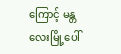ကြောင့် မန္တလေးမြို့ပေါ်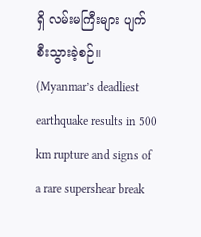ရှိ လမ်းမကြီးများ ပျက်စီးသွားခဲ့စဉ်။
(Myanmar’s deadliest earthquake results in 500 km rupture and signs of a rare supershear break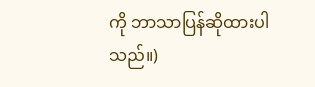ကို ဘာသာပြန်ဆိုထားပါသည်။)